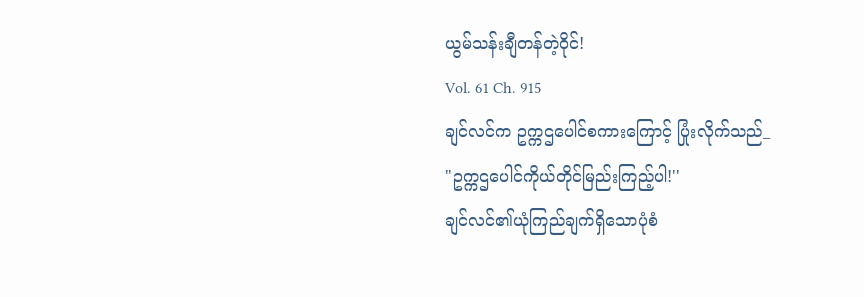ယွမ်သန်းချီတန်တဲ့ဝိုင်!
Vol. 61 Ch. 915
ချင်လင်က ဥက္ကဌပေါင်စကားကြောင့် ပြုံးလိုက်သည်_
"ဥက္ကဌပေါင်ကိုယ်တိုင်မြည်းကြည့်ပါ!''
ချင်လင်၏ယုံကြည်ချက်ရှိသောပုံစံ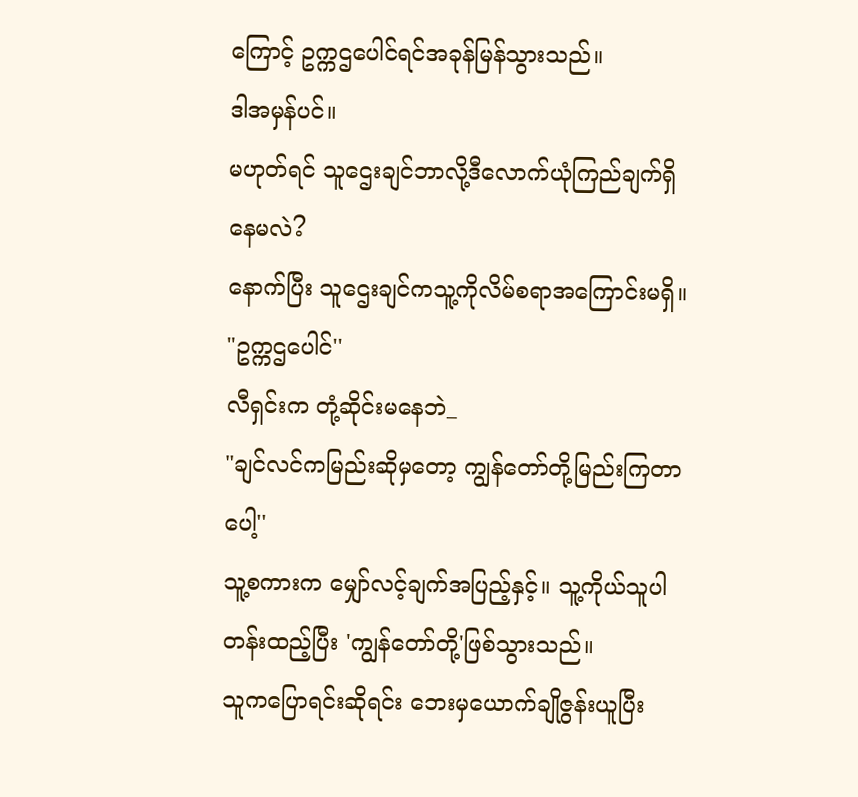ကြောင့် ဥက္ကဌပေါင်ရင်အခုန်မြန်သွားသည်။
ဒါအမှန်ပင်။
မဟုတ်ရင် သူဌေးချင်ဘာလို့ဒီလောက်ယုံကြည်ချက်ရှိနေမလဲ?
နောက်ပြီး သူဌေးချင်ကသူ့ကိုလိမ်စရာအကြောင်းမရှိ။
"ဥက္ကဌပေါင်''
လီရှင်းက တုံ့ဆိုင်းမနေဘဲ_
"ချင်လင်ကမြည်းဆိုမှတော့ ကျွန်တော်တို့မြည်းကြတာပေါ့''
သူ့စကားက မျှော်လင့်ချက်အပြည့်နှင့်။ သူ့ကိုယ်သူပါတန်းထည့်ပြီး 'ကျွန်တော်တို့'ဖြစ်သွားသည်။
သူကပြောရင်းဆိုရင်း ဘေးမှယောက်ချိုဇွန်းယူပြီး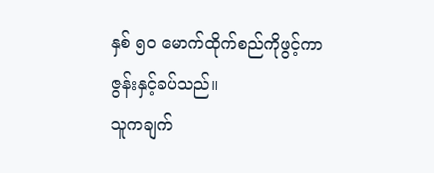နှစ် ၅၀ မောက်ထိုက်စည်ကိုဖွင့်ကာ ဇွန်းနှင့်ခပ်သည်။
သူကချက်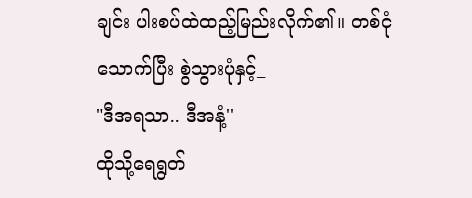ချင်း ပါးစပ်ထဲထည့်မြည်းလိုက်၏။ တစ်ငုံသောက်ပြီး စွဲသွားပုံနှင့်_
"ဒီအရသာ.. ဒီအနံ့''
ထိုသို့ရေရွတ်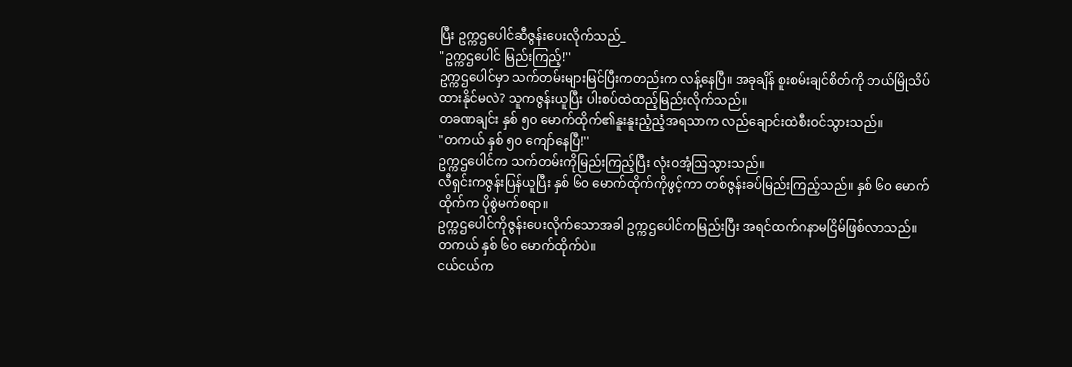ပြီး ဥက္ကဌပေါင်ဆီဇွန်းပေးလိုက်သည်_
"ဥက္ကဌပေါင် မြည်းကြည့်!''
ဥက္ကဌပေါင်မှာ သက်တမ်းများမြင်ပြီးကတည်းက လန့်နေပြီ။ အခုချိန် စူးစမ်းချင်စိတ်ကို ဘယ်မြိုသိပ်ထားနိုင်မလဲ? သူကဇွန်းယူပြီး ပါးစပ်ထဲထည့်မြည်းလိုက်သည်။
တခဏချင်း နှစ် ၅၀ မောက်ထိုက်၏နူးနူးညံ့ညံ့အရသာက လည်ချောင်းထဲစီးဝင်သွားသည်။
"တကယ် နှစ် ၅၀ ကျော်နေပြီ!''
ဥက္ကဌပေါင်က သက်တမ်းကိုမြည်းကြည့်ပြီး လုံးဝအံ့ဩသွားသည်။
လီရှင်းကဇွန်းပြန်ယူပြီး နှစ် ၆၀ မောက်ထိုက်ကိုဖွင့်ကာ တစ်ဇွန်းခပ်မြည်းကြည့်သည်။ နှစ် ၆၀ မောက်ထိုက်က ပိုစွဲမက်စရာ။
ဥက္ကဌပေါင်ကိုဇွန်းပေးလိုက်သောအခါ ဥက္ကဌပေါင်ကမြည်းပြီး အရင်ထက်ဂနာမငြိမ်ဖြစ်လာသည်။
တကယ် နှစ် ၆၀ မောက်ထိုက်ပဲ။
ငယ်ငယ်က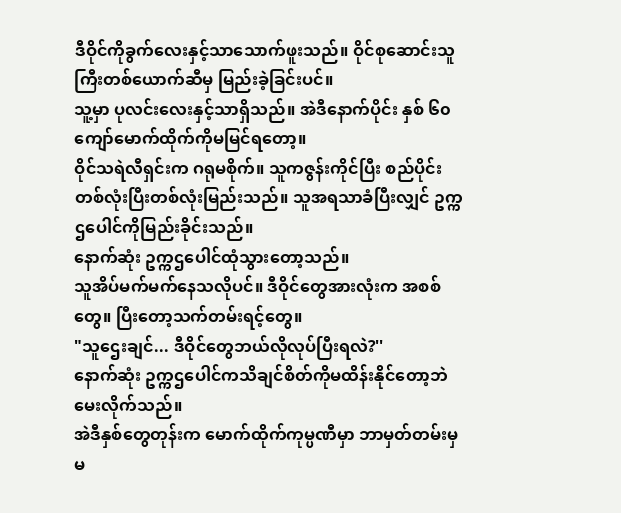ဒီဝိုင်ကိုခွက်လေးနှင့်သာသောက်ဖူးသည်။ ဝိုင်စုဆောင်းသူကြီးတစ်ယောက်ဆီမှ မြည်းခဲ့ခြင်းပင်။
သူ့မှာ ပုလင်းလေးနှင့်သာရှိသည်။ အဲဒီနောက်ပိုင်း နှစ် ၆၀ ကျော်မောက်ထိုက်ကိုမမြင်ရတော့။
ဝိုင်သရဲလီရှင်းက ဂရုမစိုက်။ သူကဇွန်းကိုင်ပြီး စည်ပိုင်းတစ်လုံးပြီးတစ်လုံးမြည်းသည်။ သူအရသာခံပြီးလျှင် ဥက္ကဌပေါင်ကိုမြည်းခိုင်းသည်။
နောက်ဆုံး ဥက္ကဌပေါင်ထုံသွားတော့သည်။
သူအိပ်မက်မက်နေသလိုပင်။ ဒီဝိုင်တွေအားလုံးက အစစ်တွေ။ ပြီးတော့သက်တမ်းရင့်တွေ။
"သူဌေးချင်... ဒီဝိုင်တွေဘယ်လိုလုပ်ပြီးရလဲ?''
နောက်ဆုံး ဥက္ကဌပေါင်ကသိချင်စိတ်ကိုမထိန်းနိုင်တော့ဘဲမေးလိုက်သည်။
အဲဒီနှစ်တွေတုန်းက မောက်ထိုက်ကုမ္ပဏီမှာ ဘာမှတ်တမ်းမှမ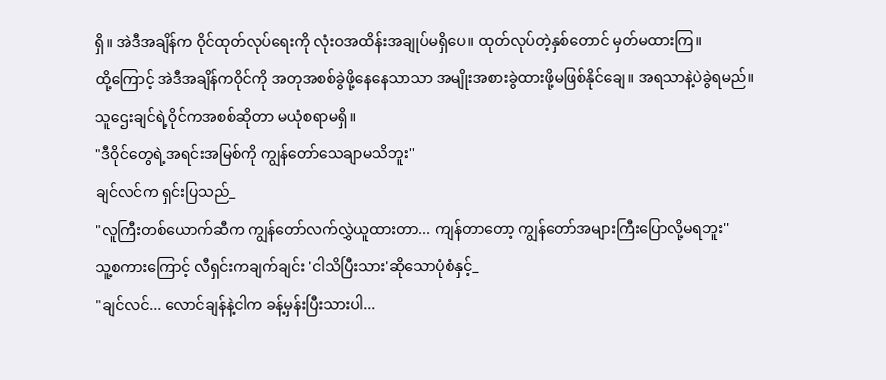ရှိ။ အဲဒီအချိန်က ဝိုင်ထုတ်လုပ်ရေးကို လုံးဝအထိန်းအချုပ်မရှိပေ။ ထုတ်လုပ်တဲ့နှစ်တောင် မှတ်မထားကြ။
ထို့ကြောင့် အဲဒီအချိန်ကဝိုင်ကို အတုအစစ်ခွဲဖို့နေနေသာသာ အမျိုးအစားခွဲထားဖို့မဖြစ်နိုင်ချေ။ အရသာနဲ့ပဲခွဲရမည်။
သူဌေးချင်ရဲ့ဝိုင်ကအစစ်ဆိုတာ မယုံစရာမရှိ။
"ဒီဝိုင်တွေရဲ့အရင်းအမြစ်ကို ကျွန်တော်သေချာမသိဘူး''
ချင်လင်က ရှင်းပြသည်_
"လူကြီးတစ်ယောက်ဆီက ကျွန်တော်လက်လွှဲယူထားတာ... ကျန်တာတော့ ကျွန်တော်အများကြီးပြောလို့မရဘူး''
သူ့စကားကြောင့် လီရှင်းကချက်ချင်း 'ငါသိပြီးသား'ဆိုသောပုံစံနှင့်_
"ချင်လင်... လောင်ချန်နဲ့ငါက ခန့်မှန်းပြီးသားပါ...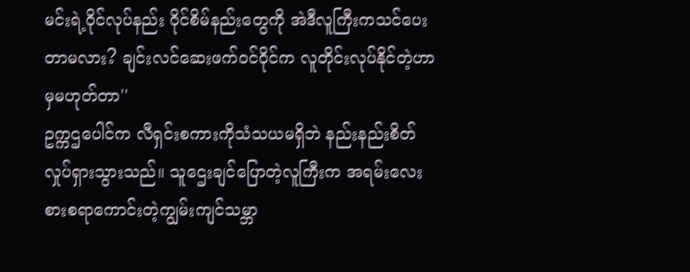မင်းရဲ့ဝိုင်လုပ်နည်း ဝိုင်စိမ်နည်းတွေကို အဲဒီလူကြီးကသင်ပေးတာမလား? ချင်းလင်ဆေးဖက်ဝင်ဝိုင်က လူတိုင်းလုပ်နိုင်တဲ့ဟာမှမဟုတ်တာ''
ဥက္ကဌပေါင်က လီရှင်းစကားကိုသံသယမရှိဘဲ နည်းနည်းစိတ်လှုပ်ရှားသွားသည်။ သူဌေးချင်ပြောတဲ့လူကြီးက အရမ်းလေးစားစရာကောင်းတဲ့ကျွမ်းကျင်သမ္ဘာ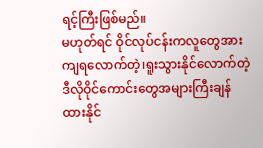ရင့်ကြီးဖြစ်မည်။
မဟုတ်ရင် ဝိုင်လုပ်ငန်းကလူတွေအားကျရလောက်တဲ့၊ရူးသွားနိုင်လောက်တဲ့ ဒီလိုဝိုင်ကောင်းတွေအများကြီးချန်ထားနိုင်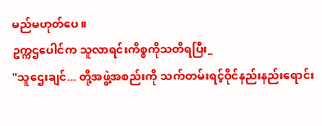မည်မဟုတ်ပေ။
ဥက္ကဌပေါင်က သူလာရင်းကိစ္စကိုသတိရပြီး_
"သူဌေးချင်... တို့အဖွဲ့အစည်းကို သက်တမ်းရင့်ဝိုင်နည်းနည်းရောင်း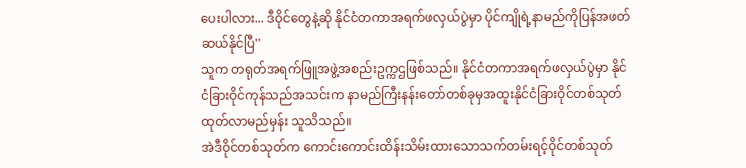ပေးပါလား... ဒီဝိုင်တွေနဲ့ဆို နိုင်ငံတကာအရက်ဖလှယ်ပွဲမှာ ပိုင်ကျိုရဲ့နာမည်ကိုပြန်အဖတ်ဆယ်နိုင်ပြီ''
သူက တရုတ်အရက်ဖြူအဖွဲ့အစည်းဥက္ကဌဖြစ်သည်။ နိုင်ငံတကာအရက်ဖလှယ်ပွဲမှာ နိုင်ငံခြားဝိုင်ကုန်သည်အသင်းက နာမည်ကြီးနန်းတော်တစ်ခုမှအထူးနိုင်ငံခြားဝိုင်တစ်သုတ် ထုတ်လာမည်မှန်း သူသိသည်။
အဲဒီဝိုင်တစ်သုတ်က ကောင်းကောင်းထိန်းသိမ်းထားသောသက်တမ်းရင့်ဝိုင်တစ်သုတ်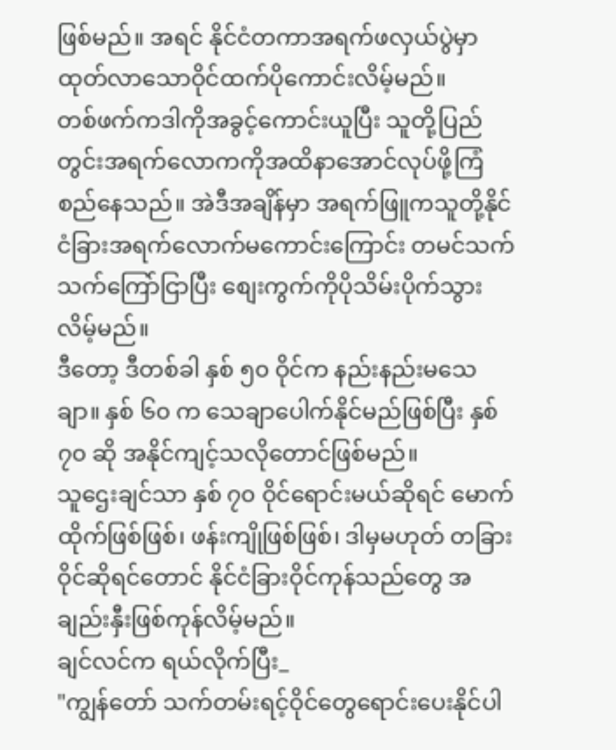ဖြစ်မည်။ အရင် နိုင်ငံတကာအရက်ဖလှယ်ပွဲမှာထုတ်လာသောဝိုင်ထက်ပိုကောင်းလိမ့်မည်။
တစ်ဖက်ကဒါကိုအခွင့်ကောင်းယူပြီး သူတို့ပြည်တွင်းအရက်လောကကိုအထိနာအောင်လုပ်ဖို့ကြံစည်နေသည်။ အဲဒီအချိန်မှာ အရက်ဖြူကသူတို့နိုင်ငံခြားအရက်လောက်မကောင်းကြောင်း တမင်သက်သက်ကြော်ငြာပြီး စျေးကွက်ကိုပိုသိမ်းပိုက်သွားလိမ့်မည်။
ဒီတော့ ဒီတစ်ခါ နှစ် ၅၀ ဝိုင်က နည်းနည်းမသေချာ။ နှစ် ၆၀ က သေချာပေါက်နိုင်မည်ဖြစ်ပြီး နှစ် ၇၀ ဆို အနိုင်ကျင့်သလိုတောင်ဖြစ်မည်။
သူဌေးချင်သာ နှစ် ၇၀ ဝိုင်ရောင်းမယ်ဆိုရင် မောက်ထိုက်ဖြစ်ဖြစ်၊ ဖန်းကျိုဖြစ်ဖြစ်၊ ဒါမှမဟုတ် တခြားဝိုင်ဆိုရင်တောင် နိုင်ငံခြားဝိုင်ကုန်သည်တွေ အချည်းနှီးဖြစ်ကုန်လိမ့်မည်။
ချင်လင်က ရယ်လိုက်ပြီး_
"ကျွန်တော် သက်တမ်းရင့်ဝိုင်တွေရောင်းပေးနိုင်ပါ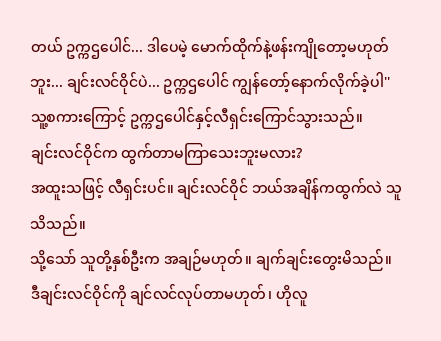တယ် ဥက္ကဌပေါင်... ဒါပေမဲ့ မောက်ထိုက်နဲ့ဖန်းကျိုတော့မဟုတ်ဘူး... ချင်းလင်ဝိုင်ပဲ... ဥက္ကဌပေါင် ကျွန်တော့်နောက်လိုက်ခဲ့ပါ''
သူ့စကားကြောင့် ဥက္ကဌပေါင်နှင့်လီရှင်းကြောင်သွားသည်။
ချင်းလင်ဝိုင်က ထွက်တာမကြာသေးဘူးမလား?
အထူးသဖြင့် လီရှင်းပင်။ ချင်းလင်ဝိုင် ဘယ်အချိန်ကထွက်လဲ သူသိသည်။
သို့သော် သူတို့နှစ်ဦးက အချဉ်မဟုတ်။ ချက်ချင်းတွေးမိသည်။
ဒီချင်းလင်ဝိုင်ကို ချင်လင်လုပ်တာမဟုတ်၊ ဟိုလူ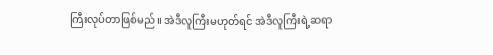ကြီးလုပ်တာဖြစ်မည်။ အဲဒီလူကြီးမဟုတ်ရင် အဲဒီလူကြီးရဲ့ဆရာ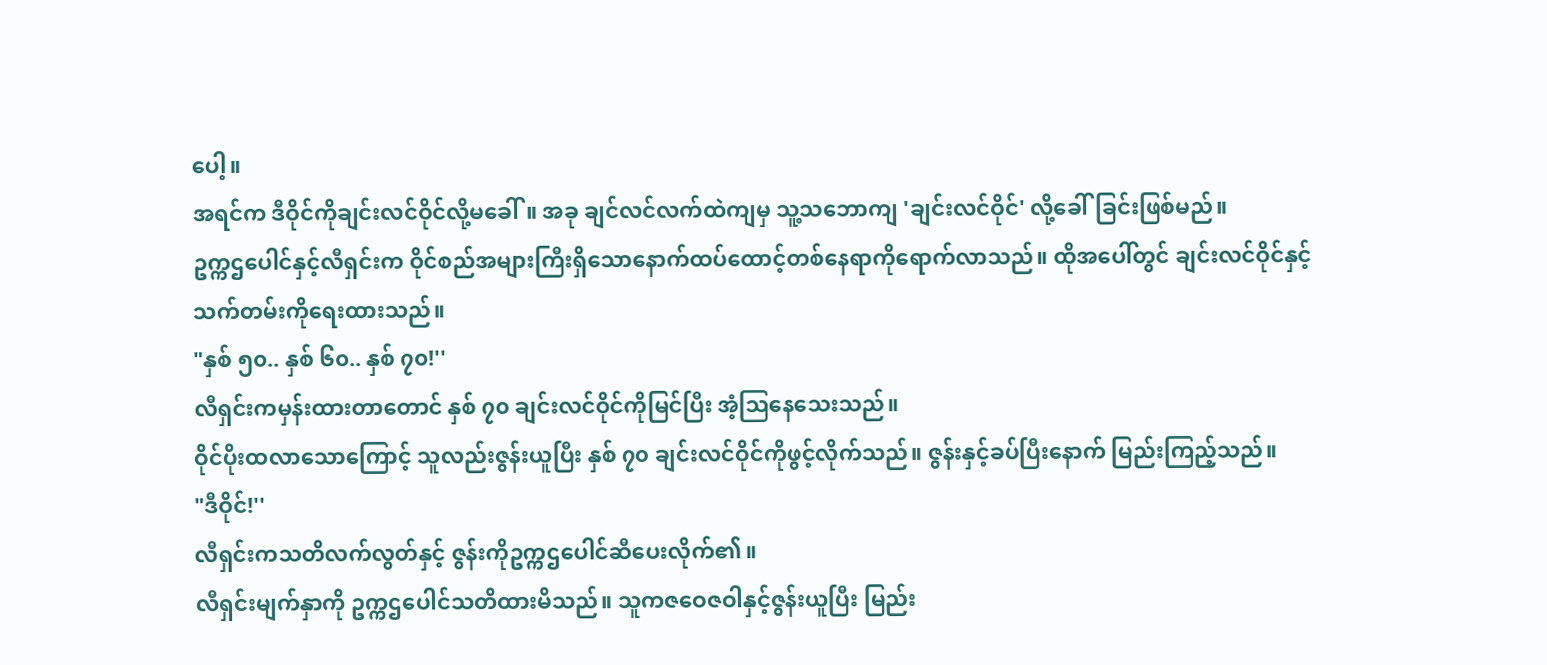ပေါ့။
အရင်က ဒီဝိုင်ကိုချင်းလင်ဝိုင်လို့မခေါ်။ အခု ချင်လင်လက်ထဲကျမှ သူ့သဘောကျ 'ချင်းလင်ဝိုင်' လို့ခေါ်ခြင်းဖြစ်မည်။
ဥက္ကဌပေါင်နှင့်လီရှင်းက ဝိုင်စည်အများကြီးရှိသောနောက်ထပ်ထောင့်တစ်နေရာကိုရောက်လာသည်။ ထိုအပေါ်တွင် ချင်းလင်ဝိုင်နှင့်သက်တမ်းကိုရေးထားသည်။
"နှစ် ၅၀.. နှစ် ၆၀.. နှစ် ၇၀!''
လီရှင်းကမှန်းထားတာတောင် နှစ် ၇၀ ချင်းလင်ဝိုင်ကိုမြင်ပြီး အံ့ဩနေသေးသည်။
ဝိုင်ပိုးထလာသောကြောင့် သူလည်းဇွန်းယူပြီး နှစ် ၇၀ ချင်းလင်ဝိုင်ကိုဖွင့်လိုက်သည်။ ဇွန်းနှင့်ခပ်ပြီးနောက် မြည်းကြည့်သည်။
"ဒီဝိုင်!''
လီရှင်းကသတိလက်လွတ်နှင့် ဇွန်းကိုဥက္ကဌပေါင်ဆီပေးလိုက်၏။
လီရှင်းမျက်နှာကို ဥက္ကဌပေါင်သတိထားမိသည်။ သူကဇဝေဇဝါနှင့်ဇွန်းယူပြီး မြည်း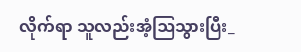လိုက်ရာ သူလည်းအံ့ဩသွားပြီး_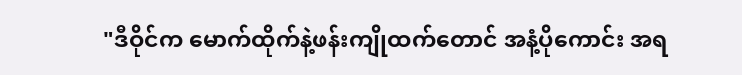"ဒီဝိုင်က မောက်ထိုက်နဲ့ဖန်းကျိုထက်တောင် အနံ့ပိုကောင်း အရ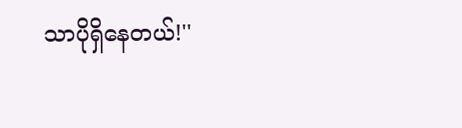သာပိုရှိနေတယ်!''